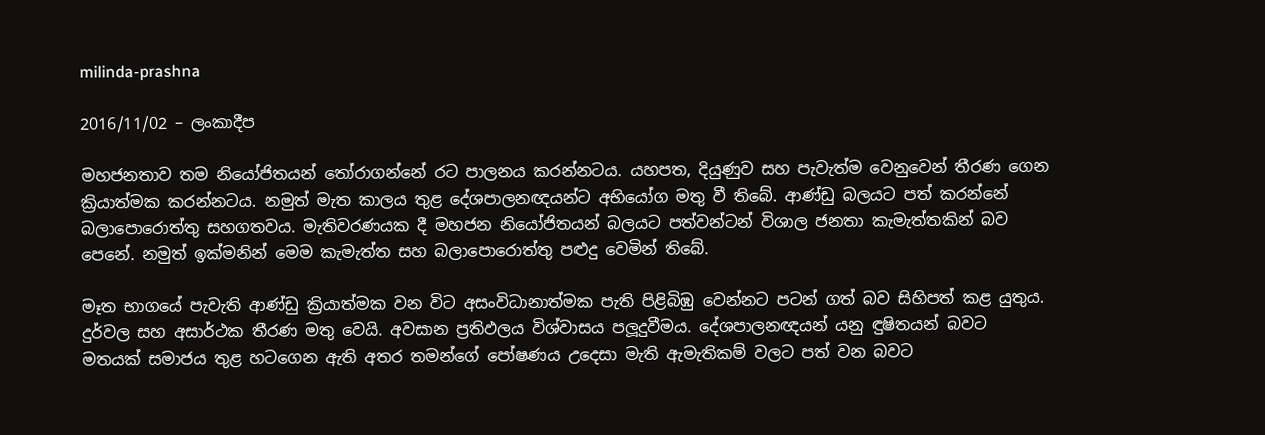milinda-prashna

2016/11/02 – ලංකාදීප

මහජනතාව තම නියෝජිතයන් තෝරාගන්නේ රට පාලනය කරන්නටය. යහපත, දියුණුව සහ පැවැත්ම වෙනුවෙන් තීරණ ගෙන ක්‍රියාත්මක කරන්නටය. නමුත් මැත කාලය තුළ දේශපාලනඥයන්ට අභියෝග මතු වී තිබේ. ආණ්ඩු බලයට පත් කරන්නේ බලාපොරොත්තු සහගතවය. මැතිවරණයක දී මහජන නියෝජිතයන් බලයට පත්වන්ටන් විශාල ජනතා කැමැත්තකින් බව පෙනේ. නමුත් ඉක්මනින් මෙම කැමැත්ත සහ බලාපොරොත්තු පළුදු වෙමින් තිබේ.

මෑත භාගයේ පැවැති ආණ්ඩු ක්‍රියාත්මක වන විට අසංවිධානාත්මක පැති පිළිබිඹු වෙන්නට පටන් ගත් බව සිහිපත් කළ යුතුය. දුර්වල සහ අසාර්ථක තීරණ මතු වෙයි. අවසාන ප්‍රතිඵලය විශ්වාසය පලූදුවීමය. දේශපාලනඥයන් යනු ඳුෂිතයන් බවට මතයක් සමාජය තුළ හටගෙන ඇති අතර තමන්ගේ පෝෂණය උදෙසා මැති ඇමැතිකම් වලට පත් වන බවට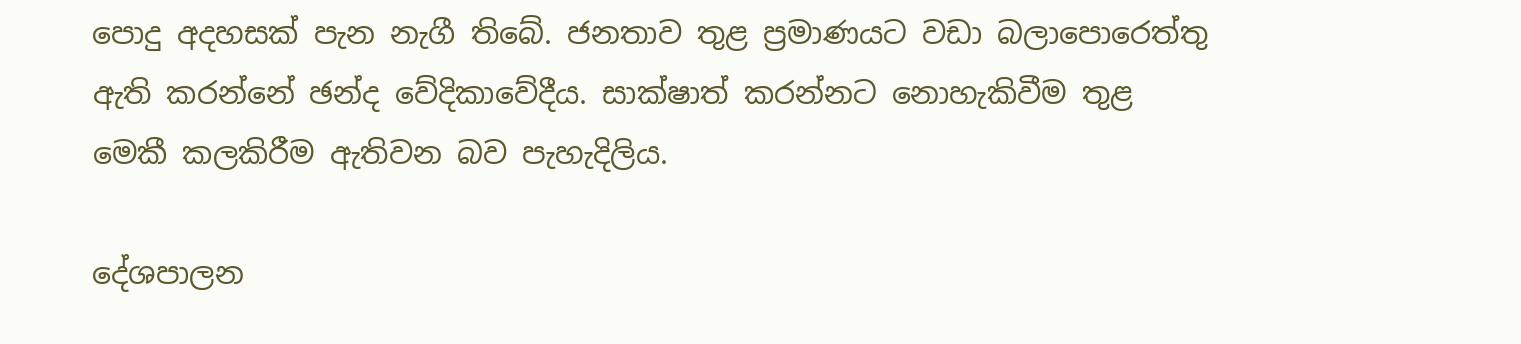පොදු අදහසක් පැන නැගී තිබේ. ජනතාව තුළ ප්‍රමාණයට වඩා බලාපොරෙත්තු ඇති කරන්නේ ඡන්ද වේදිකාවේදීය. සාක්ෂාත් කරන්නට නොහැකිවීම තුළ මෙකී කලකිරීම ඇතිවන බව පැහැදිලිය.

දේශපාලන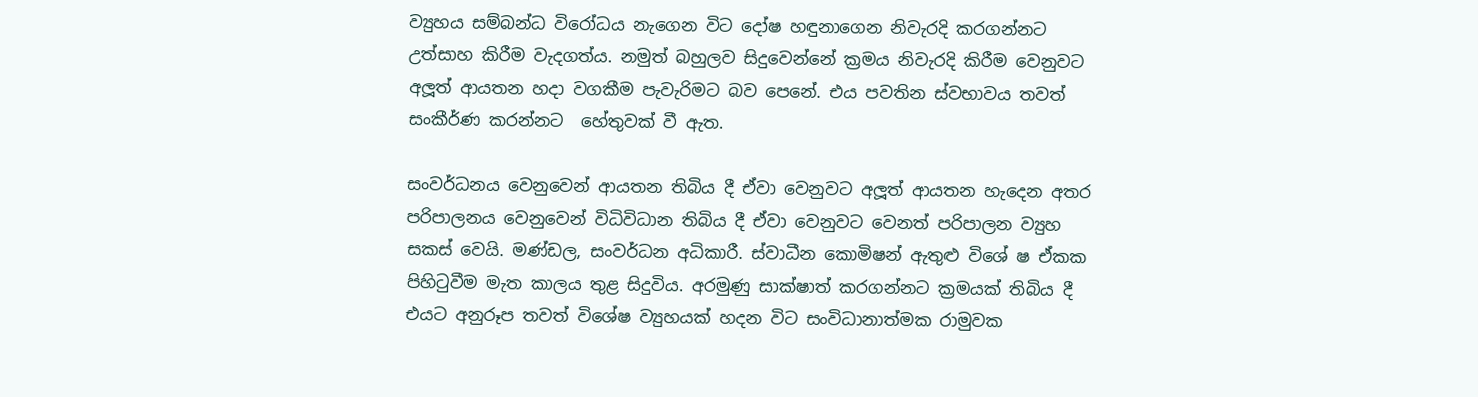ව්‍යුහය සම්බන්ධ විරෝධය නැගෙන විට දෝෂ හඳුනාගෙන නිවැරදි කරගන්නට උත්සාහ කිරීම වැදගත්ය. නමුත් බහුලව සිදුවෙන්නේ ක්‍රමය නිවැරදි කිරීම වෙනුවට අලූත් ආයතන හදා වගකීම පැවැරිමට බව පෙනේ. එය පවතින ස්වභාවය තවත් සංකීර්ණ කරන්නට  හේතුවක් වී ඇත.

සංවර්ධනය වෙනුවෙන් ආයතන තිබිය දී ඒවා වෙනුවට අලූත් ආයතන හැදෙන අතර පරිපාලනය වෙනුවෙන් විධිවිධාන තිබිය දී ඒවා වෙනුවට වෙනත් පරිපාලන ව්‍යුහ සකස් වෙයි. මණ්ඩල, සංවර්ධන අධිකාරී. ස්වාධීන කොමිෂන් ඇතුළු විශේ ෂ ඒකක පිහිටුවීම මැත කාලය තුළ සිදුවිය. අරමුණු සාක්ෂාත් කරගන්නට ක්‍රමයක් තිබිය දී එයට අනුරූප තවත් විශේෂ ව්‍යුහයක් හදන විට සංවිධානාත්මක රාමුවක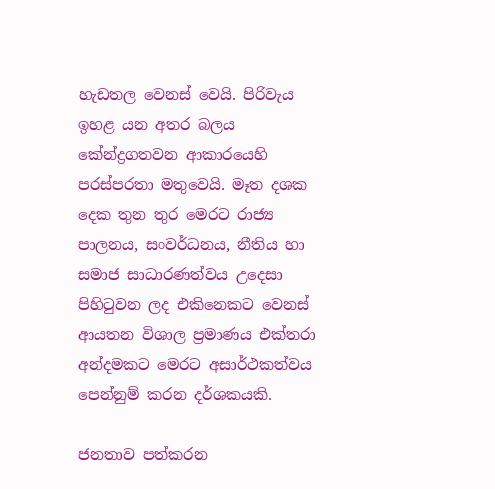හැඩතල වෙනස් වෙයි. පිරිවැය ඉහළ යන අතර බලය කේන්ද්‍රගතවන ආකාරයෙහි පරස්පරතා මතුවෙයි. මෑත දශක දෙක තුන තුර මෙරට රාජ්‍ය පාලනය, සංවර්ධනය, නීතිය හා සමාජ සාධාරණත්වය උදෙසා පිහිටුවන ලද එකිනෙකට වෙනස් ආයතන විශාල ප්‍රමාණය එක්තරා අන්දමකට මෙරට අසාර්ථකත්වය පෙන්නුම් කරන දර්ශකයකි.

ජනතාව පත්කරන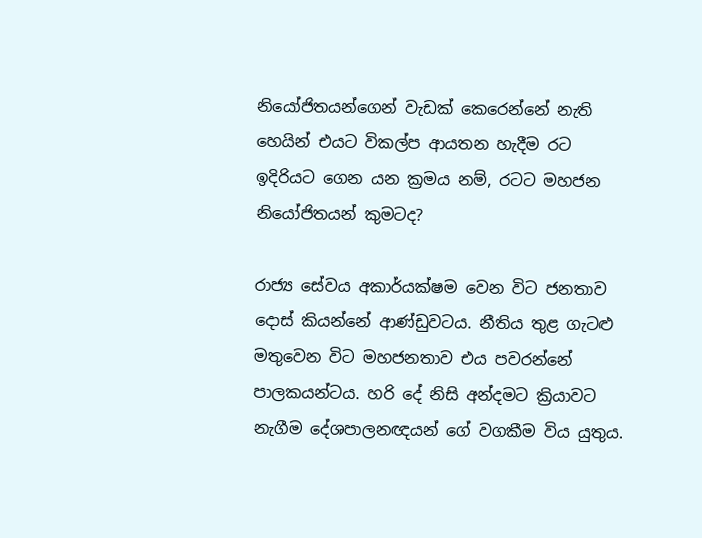නියෝජිතයන්ගෙන් වැඩක් කෙරෙන්නේ නැති හෙයින් එයට විකල්ප ආයතන හැදීම රට ඉදිරියට ගෙන යන ක්‍රමය නම්, රටට මහජන නියෝජිතයන් කුමටද?

රාජ්‍ය සේවය අකාර්යක්ෂම වෙන විට ජනතාව දොස් කියන්නේ ආණ්ඩුවටය. නීතිය තුළ ගැටළු මතුවෙන විට මහජනතාව එය පවරන්නේ පාලකයන්ටය. හරි දේ නිසි අන්දමට ක්‍රියාවට නැගීම දේශපාලනඥයන් ගේ වගකීම විය යුතුය.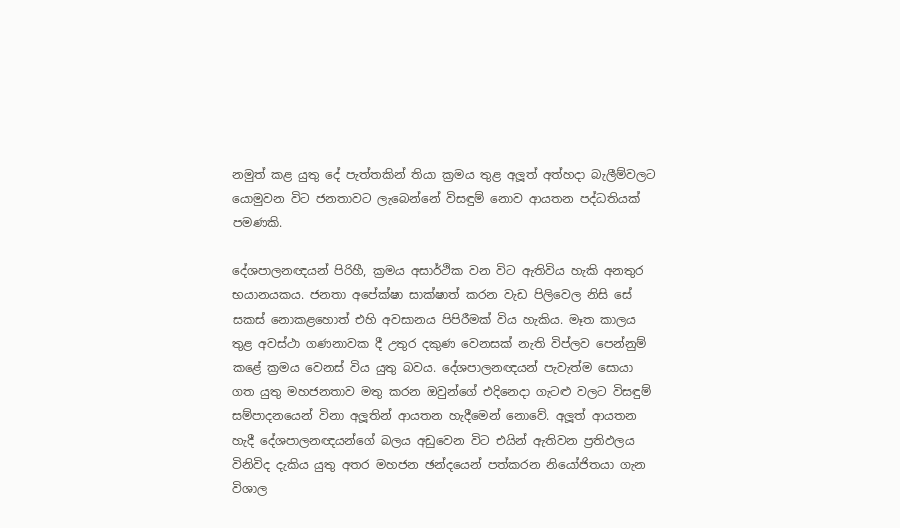නමුත් කළ යුතු දේ පැත්තකින් තියා ක්‍රමය තුළ අලූත් අත්හදා බැලීම්වලට යොමුවන විට ජනතාවට ලැබෙන්නේ විසඳුම් නොව ආයතන පද්ධතියක් පමණකි.

දේශපාලනඥයන් පිරිහී, ක්‍රමය අසාර්ථික වන විට ඇතිවිය හැකි අනතුර භයානයකය. ජනතා අපේක්ෂා සාක්ෂාත් කරන වැඩ පිලිවෙල නිසි සේ සකස් නොකළහොත් එහි අවසානය පිපිරීමක් විය හැකිය. මෑත කාලය තුළ අවස්ථා ගණනාවක දී උතුර දකුණ වෙනසක් නැති විප්ලව පෙන්නුම් කළේ ක්‍රමය වෙනස් විය යුතු බවය. දේශපාලනඥයන් පැවැත්ම සොයා ගත යුතු මහජනතාව මතු කරන ඔවුන්ගේ එදිනෙදා ගැටළු වලට විසඳුම් සම්පාදනයෙන් විනා අලූතින් ආයතන හැදීමෙන් නොවේ. අලූත් ආයතන හැදී දේශපාලනඥයන්ගේ බලය අඩුවෙන විට එයින් ඇතිවන ප්‍රතිඵලය විනිවිද දැකිය යුතු අතර මහජන ඡන්දයෙන් පත්කරන නියෝජිතයා ගැන විශාල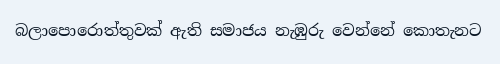බලාපොරොත්තුවක් ඇති සමාජය නැඹුරු වෙන්නේ කොතැනට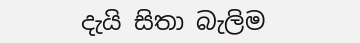දැයි සිතා බැලිම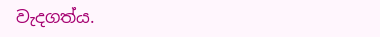වැදගත්ය.